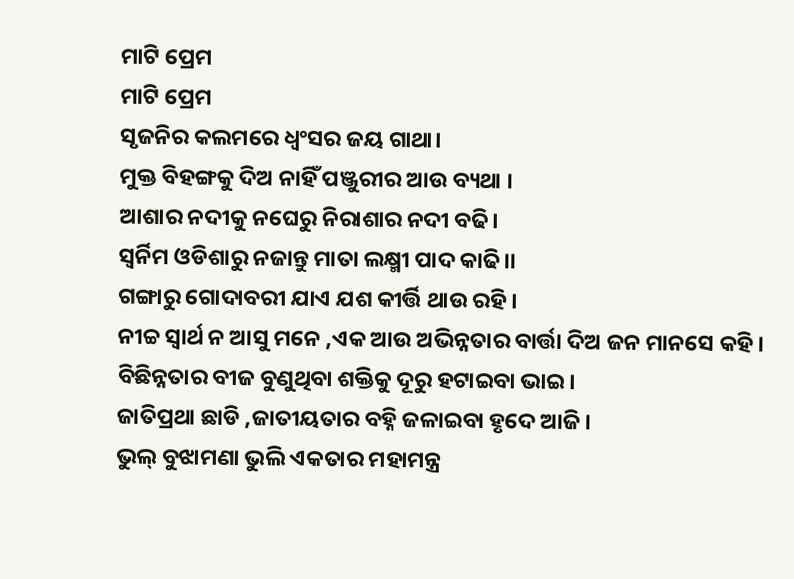ମାଟି ପ୍ରେମ
ମାଟି ପ୍ରେମ
ସୃଜନିର କଲମରେ ଧ୍ବଂସର ଜୟ ଗାଥା।
ମୁକ୍ତ ବିହଙ୍ଗକୁ ଦିଅ ନାହିଁ ପଞ୍ଜୁରୀର ଆଉ ବ୍ୟଥା ।
ଆଶାର ନଦୀକୁ ନଘେରୁ ନିରାଶାର ନଦୀ ବଢି।
ସ୍ଵର୍ନିମ ଓଡିଶାରୁ ନଜାନ୍ତୁ ମାତା ଲକ୍ଷ୍ମୀ ପାଦ କାଢି।।
ଗଙ୍ଗାରୁ ଗୋଦାବରୀ ଯାଏ ଯଶ କୀର୍ତ୍ତି ଥାଉ ରହି।
ନୀଚ୍ଚ ସ୍ୱାର୍ଥ ନ ଆସୁ ମନେ ,ଏକ ଆଉ ଅଭିନ୍ନତାର ବାର୍ତ୍ତା ଦିଅ ଜନ ମାନସେ କହି।
ବିଛିନ୍ନତାର ବୀଜ ବୁଣୁଥିବା ଶକ୍ତିକୁ ଦୂରୁ ହଟାଇବା ଭାଇ।
ଜାତିପ୍ରଥା ଛାଡି ,ଜାତୀୟତାର ବହ୍ନି ଜଳାଇବା ହୃଦେ ଆଜି।
ଭୁଲ୍ ବୁଝାମଣା ଭୁଲି ଏକତାର ମହାମନ୍ତ୍ର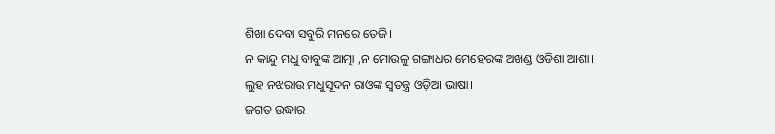ଶିଖା ଦେବା ସବୁରି ମନରେ ତେଜି।
ନ କାନ୍ଦୁ ମଧୁ ବାବୁଙ୍କ ଆତ୍ମା ,ନ ମୋଉଳୁ ଗଙ୍ଗାଧର ମେହେରଙ୍କ ଅଖଣ୍ଡ ଓଡିଶା ଆଶା।
ଲୁହ ନଝରାଉ ମଧୁସୂଦନ ରାଓଙ୍କ ସ୍ୱତନ୍ତ୍ର ଓଡ଼ିଆ ଭାଷା।
ଜଗତ ଉଦ୍ଧାର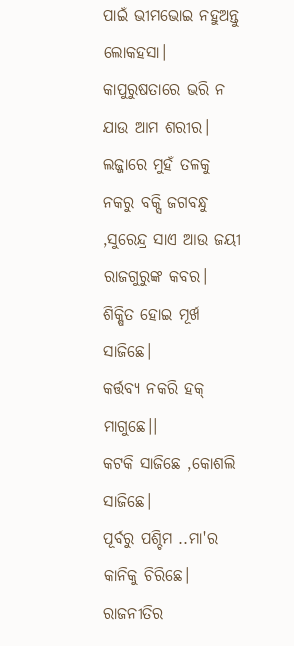ପାଇଁ ଭୀମଭୋଇ ନହୁଅନ୍ତୁ ଲୋକହସା।
କାପୁରୁଷତାରେ ଭରି ନ ଯାଉ ଆମ ଶରୀର।
ଲଜ୍ଜାରେ ମୁହଁ ତଳକୁ ନକରୁ ବକ୍ସି ଜଗବନ୍ଧୁ ,ସୁରେନ୍ଦ୍ର ସାଏ ଆଉ ଜୟୀ ରାଜଗୁରୁଙ୍କ କବର।
ଶିକ୍ଷିତ ହୋଇ ମୂର୍ଖ ସାଜିଛେ।
କର୍ତ୍ତବ୍ୟ ନକରି ହକ୍ ମାଗୁଛେ।।
କଟକି ସାଜିଛେ ,କୋଶଲି ସାଜିଛେ।
ପୂର୍ବରୁ ପଶ୍ଚିମ ..ମା'ର କାନିକୁ ଚିରିଛେ।
ରାଜନୀତିର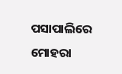ପସାପାଲିରେ ମୋହରା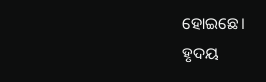ହୋଇଛେ।
ହୃଦୟ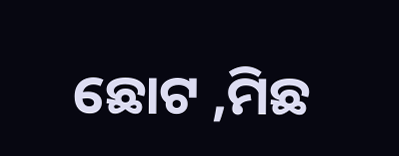ଛୋଟ ,ମିଛ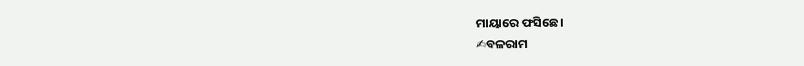ମାୟାରେ ଫସିଛେ।
✍ବଳରାମ